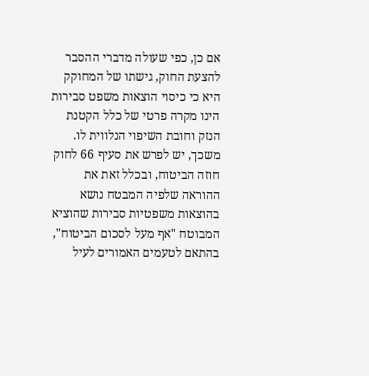אם כן, כפי שעולה מדברי ההסבר להצעת החוק, גישתו של המחוקק היא כי כיסוי הוצאות משפט סבירות הינו מקרה פרטי של כלל הקטנת הנזק וחובת השיפוי הנלווית לו. משכך, יש לפרש את סעיף 66 לחוק חוזה הביטוח, ובכלל זאת את ההוראה שלפיה המבטח נושא בהוצאות משפטיות סבירות שהוציא המבוטח "אף מעל לסכום הביטוח", בהתאם לטעמים האמורים לעיל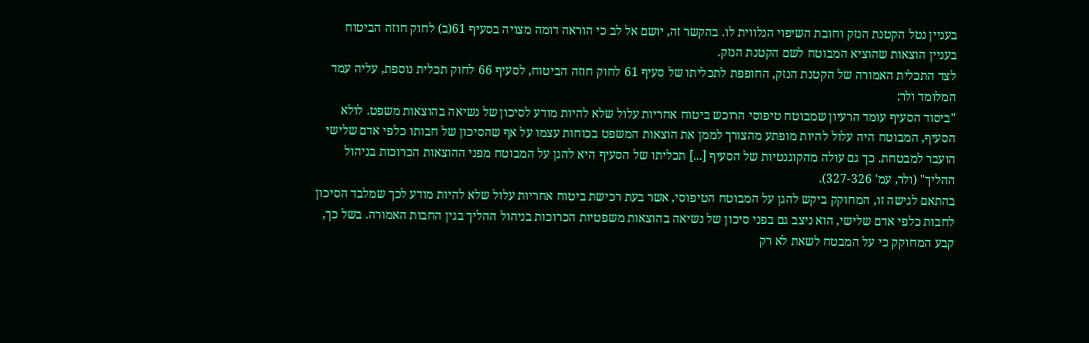בעניין נטל הקטנת הנזק וחובת השיפוי הנלווית לו. בהקשר זה, יושם אל לב כי הוראה דומה מצויה בסעיף 61(ב) לחוק חוזה הביטוח בעניין הוצאות שהוציא המבוטח לשם הקטנת הנזק.
לצד התכלית האמורה של הקטנת הנזק, החופפת לתכליתו של סעיף 61 לחוק חוזה הביטוח, לסעיף 66 לחוק תכלית נוספת, עליה עמד המלומד ולר:
"ביסוד הסעיף עומד הרעיון שמבוטח טיפוסי הרוכש ביטוח אחריות עלול שלא להיות מודע לסיכון של נשיאה בהוצאות משפט. לולא הסעיף, המבוטח היה עלול להיות מופתע מהצורך לממן את הוצאות המשפט בכוחות עצמו על אף שהסיכון של חבותו כלפי אדם שלישי הועבר למבטחת. כך גם עולה מהקוגנטיות של הסעיף [...] תכליתו של הסעיף היא להגן על המבוטח מפני ההוצאות הכרוכות בניהול ההליך" (ולר, עמ' 327-326).
בהתאם לגישה זו, המחוקק ביקש להגן על המבוטח הטיפוסי, אשר בעת רכישת ביטוח אחריות עלול שלא להיות מודע לכך שמלבד הסיכון לחבות כלפי אדם שלישי, הוא ניצב גם בפני סיכון של נשיאה בהוצאות משפטיות הכרוכות בניהול ההליך בגין החבות האמורה. בשל כך, קבע המחוקק כי על המבטח לשאת לא רק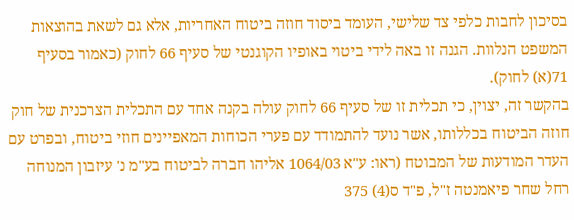בסיכון לחבות כלפי צד שלישי, העומד ביסוד חוזה ביטוח האחריות, אלא גם לשאת בהוצאות המשפט הנלוות. הגנה זו באה לידי ביטוי באופיו הקוגנטי של סעיף 66 לחוק (כאמור בסעיף 71(א) לחוק).
בהקשר זה, יצוין, כי תכלית זו של סעיף 66 לחוק עולה בקנה אחד עם התכלית הצרכנית של חוק חוזה הביטוח בכללותו, אשר נועד להתמודד עם פערי הכוחות המאפיינים חוזי ביטוח, ובפרט עם העדר המודעות של המבוטח (ראו: ע"א 1064/03 אליהו חברה לביטוח בע"מ נ' עיזבון המנוחה רחל שחר פיאמנטה ז"ל, פ"ד ס(4) 375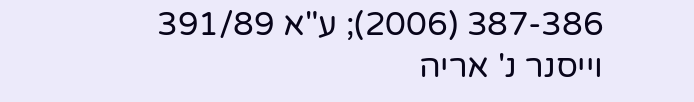387-386 (2006); ע"א 391/89 וייסנר נ' אריה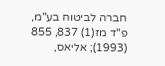חברה לביטוח בע"מ, פ"ד מז(1) 837, 855 (1993); אליאס,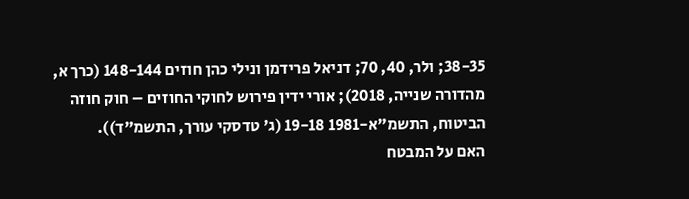38-35; ולר, 40, 70; דניאל פרידמן ונילי כהן חוזים 148-144 (כרך א, מהדורה שנייה, 2018); אורי ידין פירוש לחוקי החוזים – חוק חוזה הביטוח, התשמ"א-1981 19-18 (ג' טדסקי עורך, התשמ"ד)).
האם על המבטח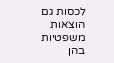לכסות גם הוצאות משפטיות בהן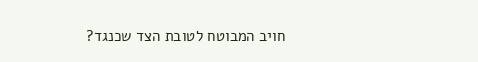חויב המבוטח לטובת הצד שכנגד?